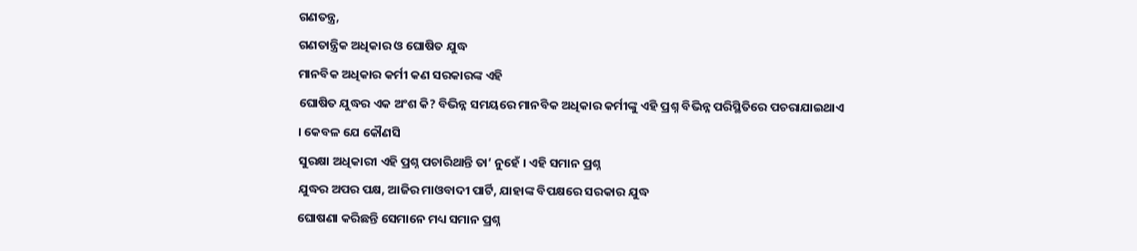ଗଣତନ୍ତ୍ର,
ଗଣତାନ୍ତ୍ରିକ ଅଧିକାର ଓ ଘୋଷିତ ଯୁଦ୍ଧ
ମାନବିକ ଅଧିକାର କର୍ମୀ କଣ ସରକାରଙ୍କ ଏହି
ଘୋଷିତ ଯୁଦ୍ଧର ଏକ ଅଂଶ କି? ବିଭିନ୍ନ ସମୟରେ ମାନବିକ ଅଧିକାର କର୍ମୀଙ୍କୁ ଏହି ପ୍ରଶ୍ନ ବିଭିନ୍ନ ପରିସ୍ଥିତିରେ ପଚରାଯାଇଥାଏ
। କେବଳ ଯେ କୌଣସି
ସୁରକ୍ଷା ଅଧିକାରୀ ଏହି ପ୍ରଶ୍ନ ପଚାରିଥାନ୍ତି ତା’ ନୁହେଁ । ଏହି ସମାନ ପ୍ରଶ୍ନ
ଯୁଦ୍ଧର ଅପର ପକ୍ଷ, ଆଜିର ମାଓବାଦୀ ପାର୍ଟି, ଯାହାଙ୍କ ବିପକ୍ଷରେ ସରକାର ଯୁଦ୍ଧ
ଘୋଷଣା କରିଛନ୍ତି ସେମାନେ ମଧ୍ୟ ସମାନ ପ୍ରଶ୍ନ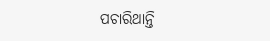ପଚାରିଥାନ୍ତି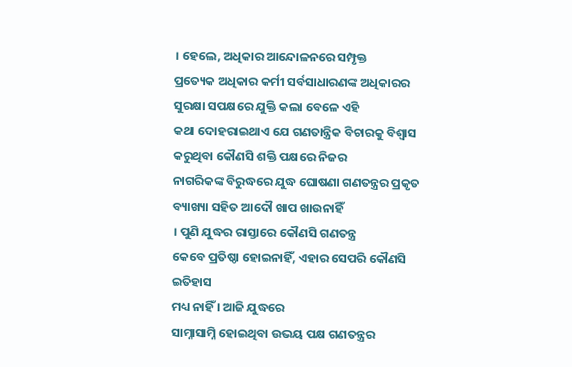। ହେଲେ, ଅଧିକାର ଆନ୍ଦୋଳନରେ ସମ୍ପୃକ୍ତ
ପ୍ରତ୍ୟେକ ଅଧିକାର କର୍ମୀ ସର୍ବସାଧାରଣଙ୍କ ଅଧିକାରର ସୁରକ୍ଷା ସପକ୍ଷରେ ଯୁକ୍ତି କଲା ବେଳେ ଏହି
କଥା ଦୋହରାଇଥାଏ ଯେ ଗଣତାନ୍ତ୍ରିକ ବିଚାରକୁ ବିଶ୍ଵାସ କରୁଥିବା କୌଣସି ଶକ୍ତି ପକ୍ଷରେ ନିଜର
ନାଗରିକଙ୍କ ବିରୁଦ୍ଧରେ ଯୁଦ୍ଧ ଘୋଷଣା ଗଣତନ୍ତ୍ରର ପ୍ରକୃତ ବ୍ୟାଖ୍ୟା ସହିତ ଆଦୌ ଖାପ ଖାଉନାହିଁ
। ପୁଣି ଯୁଦ୍ଧର ରାସ୍ତାରେ କୌଣସି ଗଣତନ୍ତ୍ର
କେବେ ପ୍ରତିଷ୍ଠା ହୋଇନାହିଁ, ଏହାର ସେପରି କୌଣସି ଇତିହାସ
ମଧ୍ୟ ନାହିଁ । ଆଜି ଯୁଦ୍ଧରେ
ସାମ୍ନାସାମ୍ନି ହୋଇଥିବା ଉଭୟ ପକ୍ଷ ଗଣତନ୍ତ୍ରର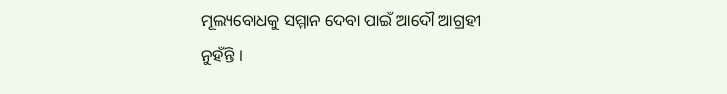ମୂଲ୍ୟବୋଧକୁ ସମ୍ମାନ ଦେବା ପାଇଁ ଆଦୌ ଆଗ୍ରହୀ
ନୁହଁନ୍ତି ।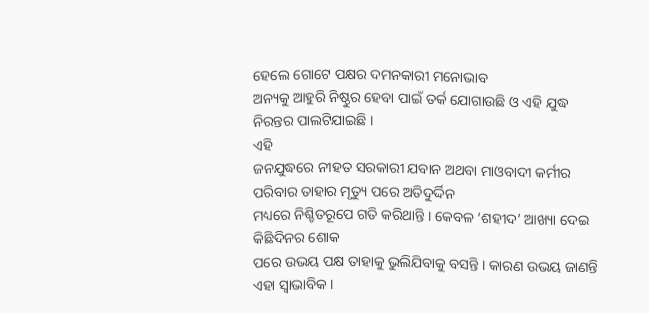ହେଲେ ଗୋଟେ ପକ୍ଷର ଦମନକାରୀ ମନୋଭାବ
ଅନ୍ୟକୁ ଆହୁରି ନିଷ୍ଠୁର ହେବା ପାଇଁ ତର୍କ ଯୋଗାଉଛି ଓ ଏହି ଯୁଦ୍ଧ ନିରନ୍ତର ପାଲଟିଯାଇଛି ।
ଏହି
ଜନଯୁଦ୍ଧରେ ନୀହତ ସରକାରୀ ଯବାନ ଅଥବା ମାଓବାଦୀ କର୍ମୀର ପରିବାର ତାହାର ମୃତ୍ୟୁ ପରେ ଅତିଦୁର୍ଦ୍ଦିନ
ମଧ୍ୟରେ ନିଶ୍ଚିତରୂପେ ଗତି କରିଥାନ୍ତି । କେବଳ ‘ଶହୀଦ’ ଆଖ୍ୟା ଦେଇ କିଛିଦିନର ଶୋକ
ପରେ ଉଭୟ ପକ୍ଷ ତାହାକୁ ଭୁଲିଯିବାକୁ ବସନ୍ତି । କାରଣ ଉଭୟ ଜାଣନ୍ତି ଏହା ସ୍ଵାଭାବିକ ।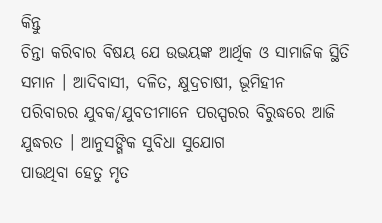କିନ୍ତୁ
ଚିନ୍ତା କରିବାର ବିଷୟ ଯେ ଉଭୟଙ୍କ ଆର୍ଥିକ ଓ ସାମାଜିକ ସ୍ଥିତି ସମାନ । ଆଦିବାସୀ, ଦଳିତ, କ୍ଷୁଦ୍ରଚାଷୀ, ଭୂମିହୀନ
ପରିବାରର ଯୁବକ/ଯୁବତୀମାନେ ପରସ୍ପରର ବିରୁଦ୍ଧରେ ଆଜି ଯୁଦ୍ଧରତ । ଆନୁସଙ୍ଗିକ ସୁବିଧା ସୁଯୋଗ
ପାଉଥିବା ହେତୁ ମୃତ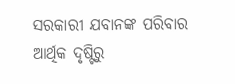ସରକାରୀ ଯବାନଙ୍କ ପରିବାର ଆର୍ଥିକ ଦୃଷ୍ଟିରୁ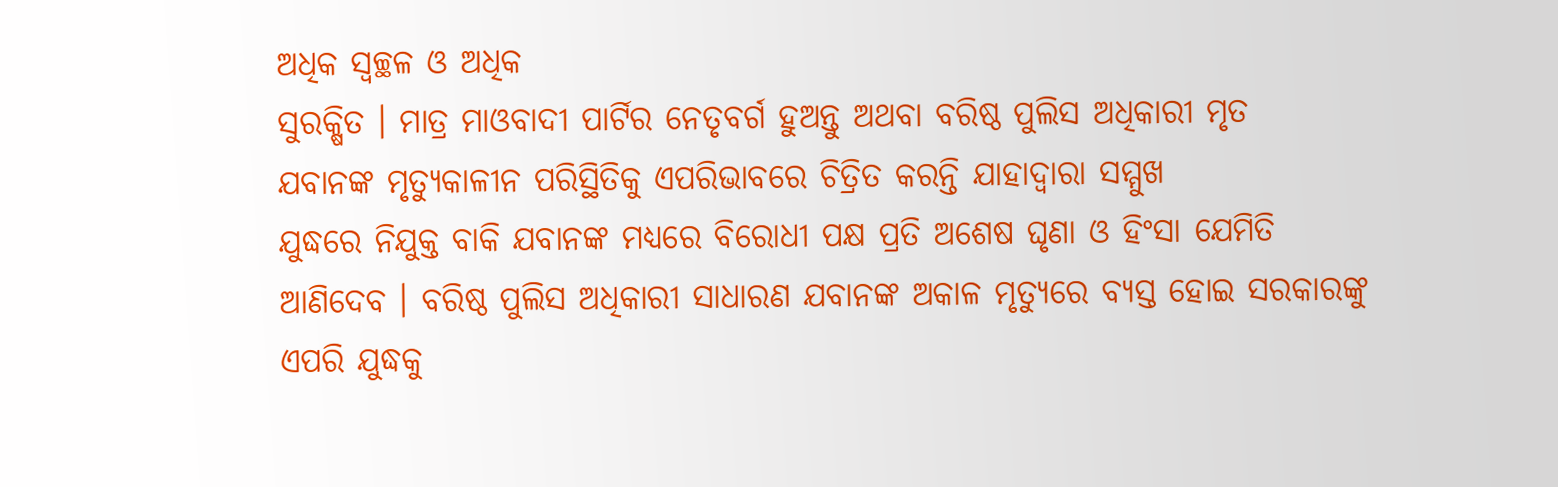ଅଧିକ ସ୍ଵଚ୍ଛଳ ଓ ଅଧିକ
ସୁରକ୍ଷିତ । ମାତ୍ର ମାଓବାଦୀ ପାର୍ଟିର ନେତୃବର୍ଗ ହୁଅନ୍ତୁ ଅଥବା ବରିଷ୍ଠ ପୁଲିସ ଅଧିକାରୀ ମୃତ
ଯବାନଙ୍କ ମୃତ୍ୟୁକାଳୀନ ପରିସ୍ଥିତିକୁ ଏପରିଭାବରେ ଚିତ୍ରିତ କରନ୍ତି ଯାହାଦ୍ୱାରା ସମ୍ମୁଖ
ଯୁଦ୍ଧରେ ନିଯୁକ୍ତ ବାକି ଯବାନଙ୍କ ମଧ୍ୟରେ ବିରୋଧୀ ପକ୍ଷ ପ୍ରତି ଅଶେଷ ଘୃଣା ଓ ହିଂସା ଯେମିତି
ଆଣିଦେବ । ବରିଷ୍ଠ ପୁଲିସ ଅଧିକାରୀ ସାଧାରଣ ଯବାନଙ୍କ ଅକାଳ ମୃତ୍ୟୁରେ ବ୍ୟସ୍ତ ହୋଇ ସରକାରଙ୍କୁ
ଏପରି ଯୁଦ୍ଧକୁ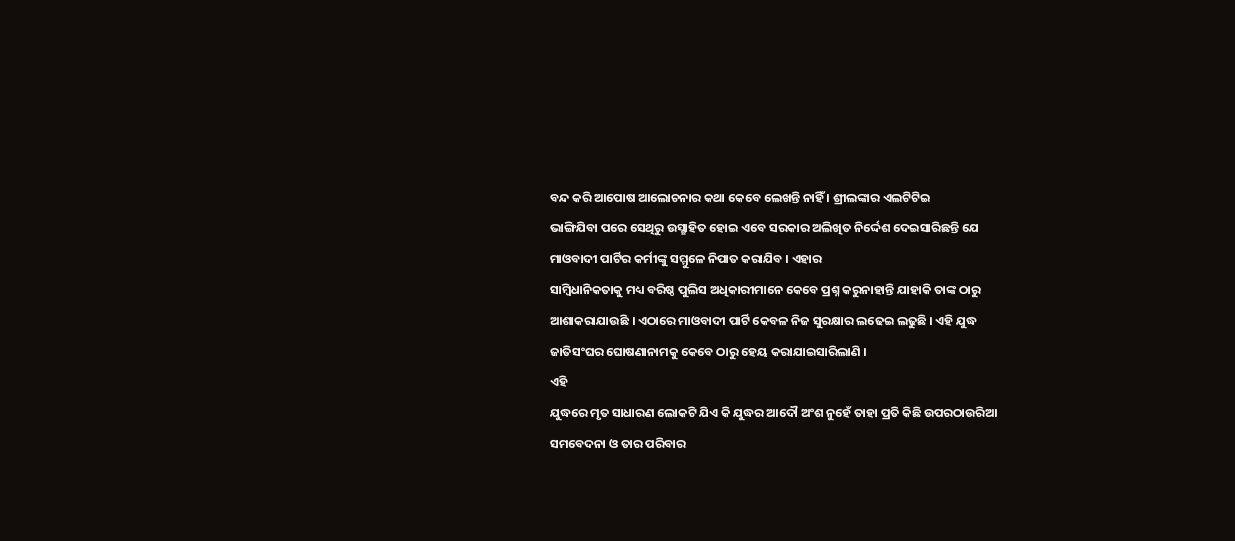ବନ୍ଦ କରି ଆପୋଷ ଆଲୋଚନାର କଥା କେବେ ଲେଖନ୍ତି ନାହିଁ । ଶ୍ରୀଲଙ୍କାର ଏଲଟିଟିଇ
ଭାଙ୍ଗିଯିବା ପରେ ସେଥିରୁ ଉସ୍ଛାହିତ ହୋଇ ଏବେ ସରକାର ଅଲିଖିତ ନିର୍ଦ୍ଦେଶ ଦେଇସାରିଛନ୍ତି ଯେ
ମାଓବାଦୀ ପାର୍ଟିର କର୍ମୀଙ୍କୁ ସମ୍ମୁଳେ ନିପାତ କରାଯିବ । ଏହାର
ସାମ୍ବିଧାନିକତାକୁ ମଧ୍ୟ ବରିଷ୍ଠ ପୁଲିସ ଅଧିକାରୀମାନେ କେବେ ପ୍ରଶ୍ନ କରୁନାହାନ୍ତି ଯାହାକି ତାଙ୍କ ଠାରୁ
ଆଶାକରାଯାଉଛି । ଏଠାରେ ମାଓବାଦୀ ପାର୍ଟି କେବଳ ନିଜ ସୁରକ୍ଷାର ଲଢେଇ ଲଢୁଛି । ଏହି ଯୁଦ୍ଧ
ଜାତିସଂଘର ଘୋଷଣାନାମକୁ କେବେ ଠାରୁ ହେୟ କରାଯାଇସାରିଲାଣି ।
ଏହି
ଯୁଦ୍ଧରେ ମୃତ ସାଧାରଣ ଲୋକଟି ଯିଏ କି ଯୁଦ୍ଧର ଆଦୌ ଅଂଶ ନୁହେଁ ତାହା ପ୍ରତି କିଛି ଉପରଠାଉରିଆ
ସମବେଦନା ଓ ତାର ପରିବାର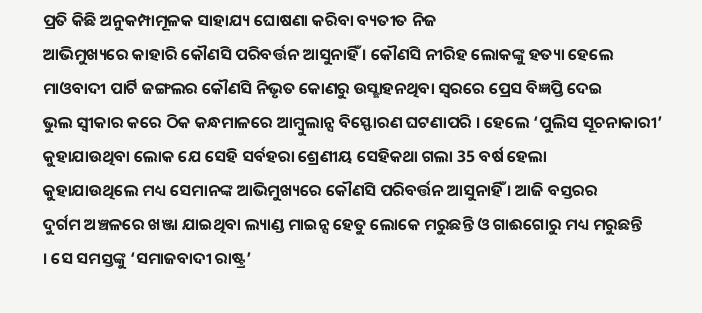ପ୍ରତି କିଛି ଅନୁକମ୍ପାମୂଳକ ସାହାଯ୍ୟ ଘୋଷଣା କରିବା ବ୍ୟତୀତ ନିଜ
ଆଭିମୁଖ୍ୟରେ କାହାରି କୌଣସି ପରିବର୍ତ୍ତନ ଆସୁନାହିଁ । କୌଣସି ନୀରିହ ଲୋକଙ୍କୁ ହତ୍ୟା ହେଲେ
ମାଓବାଦୀ ପାର୍ଟି ଜଙ୍ଗଲର କୌଣସି ନିଭୃତ କୋଣରୁ ଉସ୍ଛାହନଥିବା ସ୍ଵରରେ ପ୍ରେସ ବିଜ୍ଞପ୍ତି ଦେଇ
ଭୁଲ ସ୍ଵୀକାର କରେ ଠିକ କନ୍ଧମାଳରେ ଆମ୍ବୁଲାନ୍ସ ବିସ୍ଫୋରଣ ଘଟଣାପରି । ହେଲେ ‘ପୁଲିସ ସୂଚନାକାରୀ’ କୁହାଯାଉଥିବା ଲୋକ ଯେ ସେହି ସର୍ବହରା ଶ୍ରେଣୀୟ ସେହିକଥା ଗଲା 35 ବର୍ଷ ହେଲା
କୁହାଯାଉଥିଲେ ମଧ୍ୟ ସେମାନଙ୍କ ଆଭିମୁଖ୍ୟରେ କୌଣସି ପରିବର୍ତ୍ତନ ଆସୁନାହିଁ । ଆଜି ବସ୍ତରର
ଦୁର୍ଗମ ଅଞ୍ଚଳରେ ଖଞ୍ଜା ଯାଇଥିବା ଲ୍ୟାଣ୍ଡ ମାଇନ୍ସ ହେତୁ ଲୋକେ ମରୁଛନ୍ତି ଓ ଗାଈଗୋରୁ ମଧ୍ୟ ମରୁଛନ୍ତି
। ସେ ସମସ୍ତଙ୍କୁ ‘ସମାଜବାଦୀ ରାଷ୍ଟ୍ର’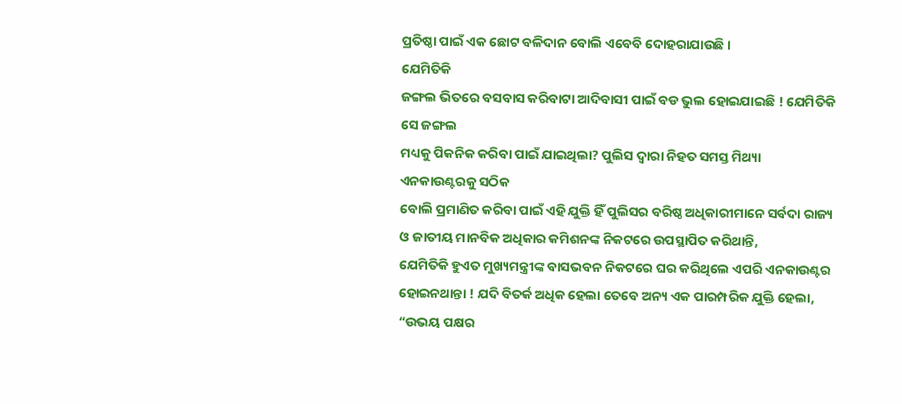ପ୍ରତିଷ୍ଠା ପାଇଁ ଏକ ଛୋଟ ବଳିଦାନ ବୋଲି ଏବେବି ଦୋହରାଯାଉଛି ।
ଯେମିତିକି
ଜଙ୍ଗଲ ଭିତରେ ବସବାସ କରିବାଟା ଆଦିବାସୀ ପାଇଁ ବଡ ଭୁଲ ହୋଇଯାଇଛି ! ଯେମିତିକି ସେ ଜଙ୍ଗଲ
ମଧ୍ୟକୁ ପିକନିକ କରିବା ପାଇଁ ଯାଇଥିଲା? ପୁଲିସ ଦ୍ଵାରା ନିହତ ସମସ୍ତ ମିଥ୍ୟା ଏନକାଉଣ୍ଟରକୁ ସଠିକ
ବୋଲି ପ୍ରମାଣିତ କରିବା ପାଇଁ ଏହି ଯୁକ୍ତି ହିଁ ପୁଲିସର ବରିଷ୍ଠ ଅଧିକାରୀମାନେ ସର୍ବଦା ରାଜ୍ୟ
ଓ ଜାତୀୟ ମାନବିକ ଅଧିକାର କମିଶନଙ୍କ ନିକଟରେ ଉପସ୍ଥାପିତ କରିଥାନ୍ତି,
ଯେମିତିକି ହୁଏତ ମୁଖ୍ୟମନ୍ତ୍ରୀଙ୍କ ବାସଭବନ ନିକଟରେ ଘର କରିଥିଲେ ଏପରି ଏନକାଉଣ୍ଟର
ହୋଇନଥାନ୍ତା ! ଯଦି ବିତର୍କ ଅଧିକ ହେଲା ତେବେ ଅନ୍ୟ ଏକ ପାରମ୍ପରିକ ଯୁକ୍ତି ହେଲା, “ଉଭୟ ପକ୍ଷର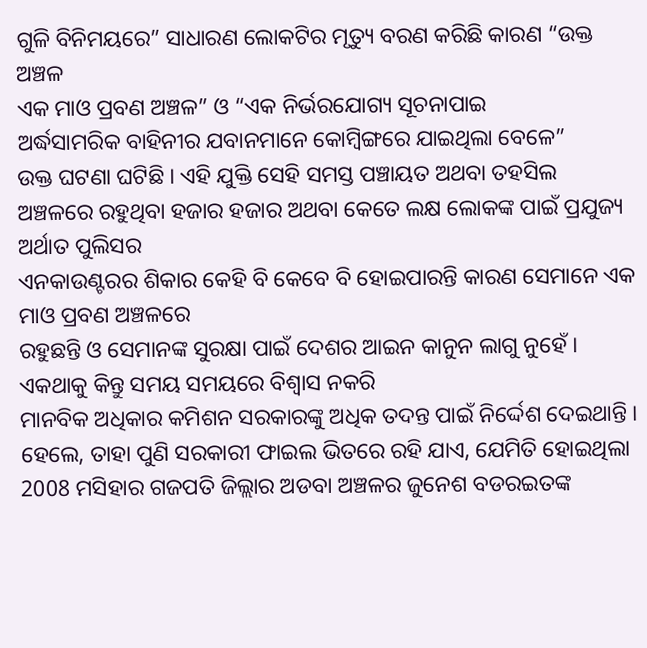ଗୁଳି ବିନିମୟରେ” ସାଧାରଣ ଲୋକଟିର ମୃତ୍ୟୁ ବରଣ କରିଛି କାରଣ “ଉକ୍ତ ଅଞ୍ଚଳ
ଏକ ମାଓ ପ୍ରବଣ ଅଞ୍ଚଳ” ଓ “ଏକ ନିର୍ଭରଯୋଗ୍ୟ ସୂଚନାପାଇ
ଅର୍ଦ୍ଧସାମରିକ ବାହିନୀର ଯବାନମାନେ କୋମ୍ବିଙ୍ଗରେ ଯାଇଥିଲା ବେଳେ”
ଉକ୍ତ ଘଟଣା ଘଟିଛି । ଏହି ଯୁକ୍ତି ସେହି ସମସ୍ତ ପଞ୍ଚାୟତ ଅଥବା ତହସିଲ
ଅଞ୍ଚଳରେ ରହୁଥିବା ହଜାର ହଜାର ଅଥବା କେତେ ଲକ୍ଷ ଲୋକଙ୍କ ପାଇଁ ପ୍ରଯୁଜ୍ୟ ଅର୍ଥାତ ପୁଲିସର
ଏନକାଉଣ୍ଟରର ଶିକାର କେହି ବି କେବେ ବି ହୋଇପାରନ୍ତି କାରଣ ସେମାନେ ଏକ ମାଓ ପ୍ରବଣ ଅଞ୍ଚଳରେ
ରହୁଛନ୍ତି ଓ ସେମାନଙ୍କ ସୁରକ୍ଷା ପାଇଁ ଦେଶର ଆଇନ କାନୁନ ଲାଗୁ ନୁହେଁ । ଏକଥାକୁ କିନ୍ତୁ ସମୟ ସମୟରେ ବିଶ୍ଵାସ ନକରି
ମାନବିକ ଅଧିକାର କମିଶନ ସରକାରଙ୍କୁ ଅଧିକ ତଦନ୍ତ ପାଇଁ ନିର୍ଦ୍ଦେଶ ଦେଇଥାନ୍ତି । ହେଲେ, ତାହା ପୁଣି ସରକାରୀ ଫାଇଲ ଭିତରେ ରହି ଯାଏ, ଯେମିତି ହୋଇଥିଲା
2008 ମସିହାର ଗଜପତି ଜିଲ୍ଲାର ଅଡବା ଅଞ୍ଚଳର ଜୁନେଶ ବଡରଇତଙ୍କ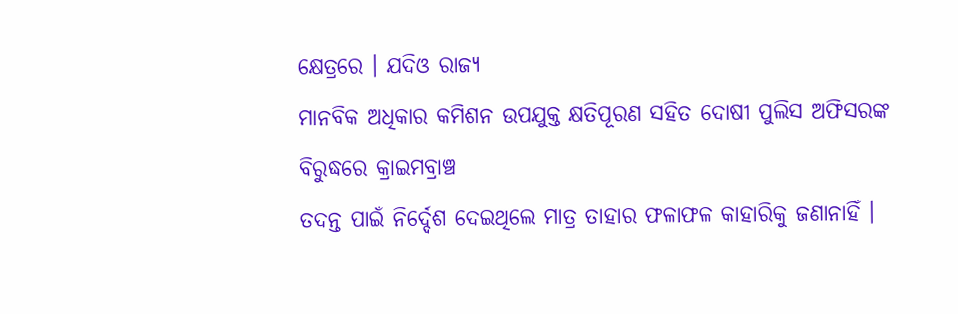କ୍ଷେତ୍ରରେ । ଯଦିଓ ରାଜ୍ୟ
ମାନବିକ ଅଧିକାର କମିଶନ ଉପଯୁକ୍ତ କ୍ଷତିପୂରଣ ସହିତ ଦୋଷୀ ପୁଲିସ ଅଫିସରଙ୍କ ବିରୁଦ୍ଧରେ କ୍ରାଇମବ୍ରାଞ୍ଚ
ତଦନ୍ତ ପାଇଁ ନିର୍ଦ୍ଦେଶ ଦେଇଥିଲେ ମାତ୍ର ତାହାର ଫଳାଫଳ କାହାରିକୁ ଜଣାନାହିଁ ।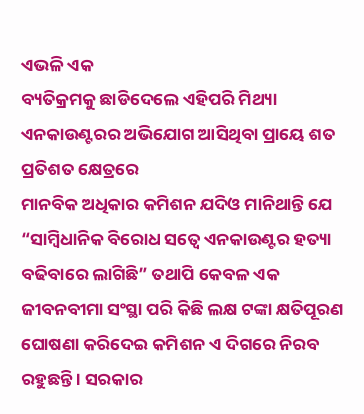ଏଭଳି ଏକ
ବ୍ୟତିକ୍ରମକୁ ଛାଡିଦେଲେ ଏହିପରି ମିଥ୍ୟା ଏନକାଉଣ୍ଟରର ଅଭିଯୋଗ ଆସିଥିବା ପ୍ରାୟେ ଶତ ପ୍ରତିଶତ କ୍ଷେତ୍ରରେ
ମାନବିକ ଅଧିକାର କମିଶନ ଯଦିଓ ମାନିଥାନ୍ତି ଯେ “ସାମ୍ବିଧାନିକ ବିରୋଧ ସତ୍ଵେ ଏନକାଉଣ୍ଟର ହତ୍ୟା
ବଢିବାରେ ଲାଗିଛି” ତଥାପି କେବଳ ଏକ ଜୀବନବୀମା ସଂସ୍ଥା ପରି କିଛି ଲକ୍ଷ ଟଙ୍କା କ୍ଷତିପୂରଣ
ଘୋଷଣା କରିଦେଇ କମିଶନ ଏ ଦିଗରେ ନିରବ ରହୁଛନ୍ତି । ସରକାର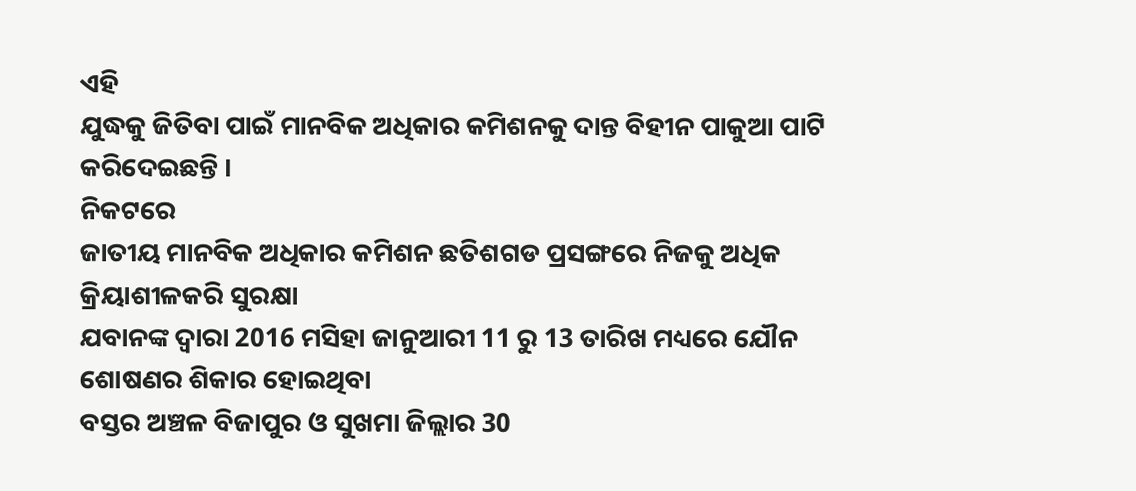ଏହି
ଯୁଦ୍ଧକୁ ଜିତିବା ପାଇଁ ମାନବିକ ଅଧିକାର କମିଶନକୁ ଦାନ୍ତ ବିହୀନ ପାକୁଆ ପାଟି କରିଦେଇଛନ୍ତି ।
ନିକଟରେ
ଜାତୀୟ ମାନବିକ ଅଧିକାର କମିଶନ ଛତିଶଗଡ ପ୍ରସଙ୍ଗରେ ନିଜକୁ ଅଧିକ କ୍ରିୟାଶୀଳକରି ସୁରକ୍ଷା
ଯବାନଙ୍କ ଦ୍ଵାରା 2016 ମସିହା ଜାନୁଆରୀ 11 ରୁ 13 ତାରିଖ ମଧ୍ୟରେ ଯୌନ ଶୋଷଣର ଶିକାର ହୋଇଥିବା
ବସ୍ତର ଅଞ୍ଚଳ ବିଜାପୁର ଓ ସୁଖମା ଜିଲ୍ଲାର 30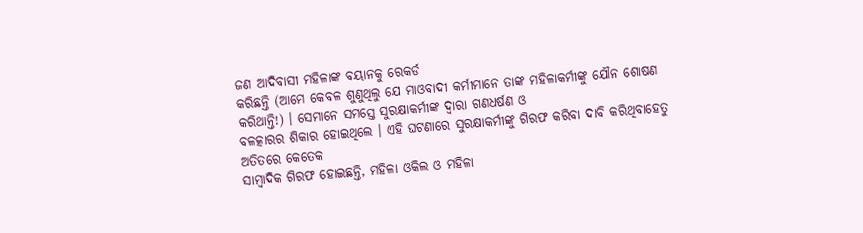ଜଣ ଆଦିବାସୀ ମହିଳାଙ୍କ ବୟାନକୁ ରେକର୍ଡ
କରିଛନ୍ତି (ଆମେ କେବଳ ଶୁଣୁଥିଲୁ ଯେ ମାଓବାଦୀ କର୍ମୀମାନେ ତାଙ୍କ ମହିଳାକର୍ମୀଙ୍କୁ ଯୌନ ଶୋଷଣ
କରିଥାନ୍ତି!) । ସେମାନେ ସମସ୍ତେ ସୁରକ୍ଷାକର୍ମୀଙ୍କ ଦ୍ଵାରା ଗଣଧର୍ଷଣ ଓ
ବଳତ୍କାରର ଶିକାର ହୋଇଥିଲେ । ଏହି ଘଟଣାରେ ସୁରକ୍ଷାକର୍ମୀଙ୍କୁ ଗିରଫ କରିବା ଦାବି କରିଥିବାହେତୁ
ଅତିତରେ କେତେକ
ସାମ୍ବାଦିକ ଗିରଫ ହୋଇଛନ୍ତି, ମହିଳା ଓକିଲ ଓ ମହିଳା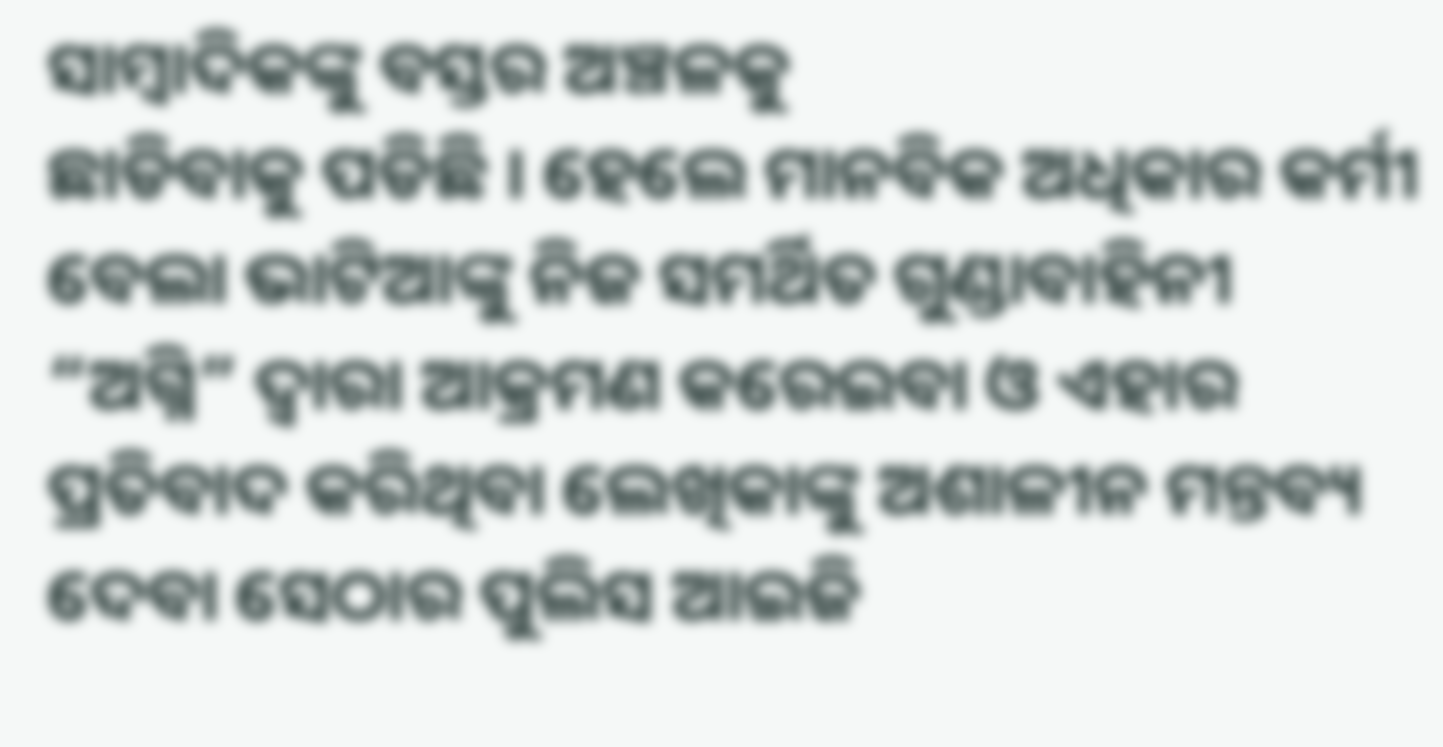ସାମ୍ବାଦିକଙ୍କୁ ବସ୍ତର ଅଞ୍ଚଳକୁ
ଛାଡିବାକୁ ପଡିଛି । ହେଲେ ମାନବିକ ଅଧିକାର କର୍ମୀ ବେଲା ଭାଟିଆଙ୍କୁ ନିଜ ସମର୍ଥିତ ଗୁଣ୍ଡାବାହିନୀ “ଅଗ୍ନି” ଦ୍ଵାରା ଆକ୍ରମଣ କରେଇବା ଓ ଏହାର ପ୍ରତିବାଦ କରିଥିବା ଲେଖିକାଙ୍କୁ ଅଶାଳୀନ ମନ୍ତବ୍ୟ
ଦେବା ସେଠାର ପୁଲିସ ଆଇଜି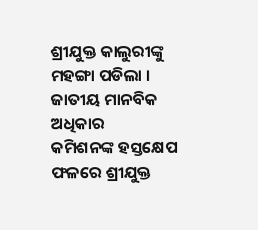ଶ୍ରୀଯୁକ୍ତ କାଲୁରୀଙ୍କୁ ମହଙ୍ଗା ପଡିଲା । ଜାତୀୟ ମାନବିକ ଅଧିକାର
କମିଶନଙ୍କ ହସ୍ତକ୍ଷେପ ଫଳରେ ଶ୍ରୀଯୁକ୍ତ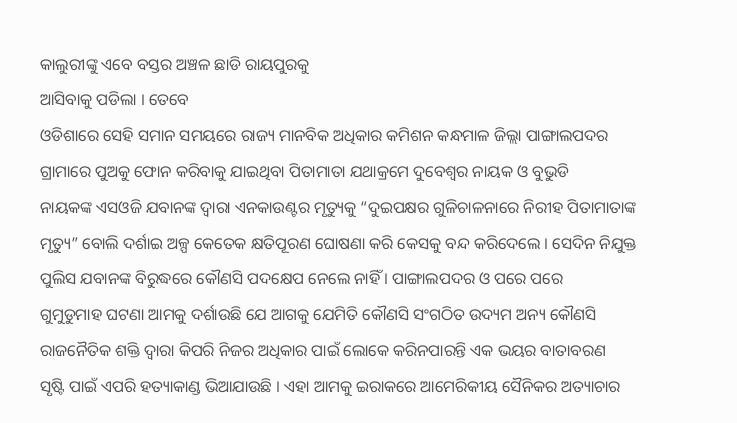କାଲୁରୀଙ୍କୁ ଏବେ ବସ୍ତର ଅଞ୍ଚଳ ଛାଡି ରାୟପୁରକୁ
ଆସିବାକୁ ପଡିଲା । ତେବେ
ଓଡିଶାରେ ସେହି ସମାନ ସମୟରେ ରାଜ୍ୟ ମାନବିକ ଅଧିକାର କମିଶନ କନ୍ଧମାଳ ଜିଲ୍ଲା ପାଙ୍ଗାଲପଦର
ଗ୍ରାମାରେ ପୁଅକୁ ଫୋନ କରିବାକୁ ଯାଇଥିବା ପିତାମାତା ଯଥାକ୍ରମେ ଦୁବେଶ୍ଵର ନାୟକ ଓ ବୁଭୁଡି
ନାୟକଙ୍କ ଏସଓଜି ଯବାନଙ୍କ ଦ୍ଵାରା ଏନକାଉଣ୍ଟର ମୃତ୍ୟୁକୁ “ଦୁଇପକ୍ଷର ଗୁଳିଚାଳନାରେ ନିରୀହ ପିତାମାତାଙ୍କ
ମୃତ୍ୟୁ” ବୋଲି ଦର୍ଶାଇ ଅଳ୍ପ କେତେକ କ୍ଷତିପୂରଣ ଘୋଷଣା କରି କେସକୁ ବନ୍ଦ କରିଦେଲେ । ସେଦିନ ନିଯୁକ୍ତ
ପୁଲିସ ଯବାନଙ୍କ ବିରୁଦ୍ଧରେ କୌଣସି ପଦକ୍ଷେପ ନେଲେ ନାହିଁ । ପାଙ୍ଗାଲପଦର ଓ ପରେ ପରେ
ଗୁମୁଡୁମାହ ଘଟଣା ଆମକୁ ଦର୍ଶାଉଛି ଯେ ଆଗକୁ ଯେମିତି କୌଣସି ସଂଗଠିତ ଉଦ୍ୟମ ଅନ୍ୟ କୌଣସି
ରାଜନୈତିକ ଶକ୍ତି ଦ୍ଵାରା କିପରି ନିଜର ଅଧିକାର ପାଇଁ ଲୋକେ କରିନପାରନ୍ତି ଏକ ଭୟର ବାତାବରଣ
ସୃଷ୍ଟି ପାଇଁ ଏପରି ହତ୍ୟାକାଣ୍ଡ ଭିଆଯାଉଛି । ଏହା ଆମକୁ ଇରାକରେ ଆମେରିକୀୟ ସୈନିକର ଅତ୍ୟାଚାର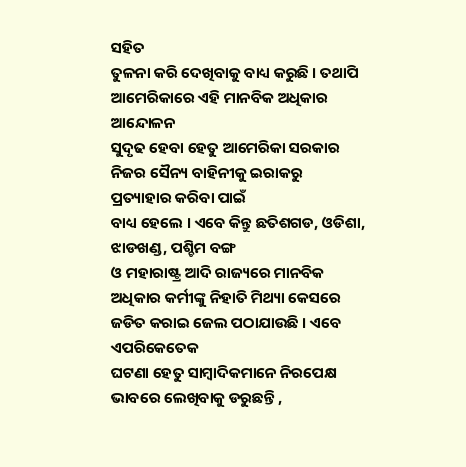ସହିତ
ତୁଳନା କରି ଦେଖିବାକୁ ବାଧ୍ୟ କରୁଛି । ତଥାପି ଆମେରିକାରେ ଏହି ମାନବିକ ଅଧିକାର ଆନ୍ଦୋଳନ
ସୁଦୃଢ ହେବା ହେତୁ ଆମେରିକା ସରକାର ନିଜର ସୈନ୍ୟ ବାହିନୀକୁ ଇରାକରୁ ପ୍ରତ୍ୟାହାର କରିବା ପାଇଁ
ବାଧ୍ୟ ହେଲେ । ଏବେ କିନ୍ତୁ ଛତିଶଗଡ, ଓଡିଶା, ଝାଡଖଣ୍ଡ, ପଶ୍ଚିମ ବଙ୍ଗ
ଓ ମହାରାଷ୍ଟ୍ର ଆଦି ରାଜ୍ୟରେ ମାନବିକ ଅଧିକାର କର୍ମୀଙ୍କୁ ନିହାତି ମିଥ୍ୟା କେସରେ ଜଡିତ କରାଇ ଜେଲ ପଠାଯାଉଛି । ଏବେ ଏପରିକେତେକ
ଘଟଣା ହେତୁ ସାମ୍ବାଦିକମାନେ ନିରପେକ୍ଷ ଭାବରେ ଲେଖିବାକୁ ଡରୁଛନ୍ତି ,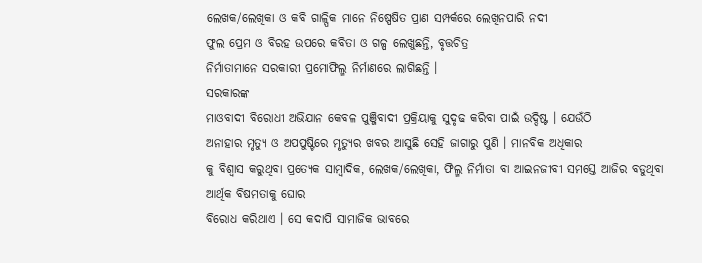ଲେଖକ/ଲେଖିକା ଓ କବି ଗାଳ୍ପିକ ମାନେ ନିଷ୍ପେଷିତ ପ୍ରାଣ ସମ୍ପର୍କରେ ଲେଖିନପାରି ନଦୀ
ଫୁଲ ପ୍ରେମ ଓ ବିରହ ଉପରେ କବିତା ଓ ଗଳ୍ପ ଲେଖୁଛନ୍ତି, ବୃତ୍ତଚିତ୍ର
ନିର୍ମାତାମାନେ ସରକାରୀ ପ୍ରମୋଫିଲ୍ମ ନିର୍ମାଣରେ ଲାଗିଛନ୍ତି ।
ସରକାରଙ୍କ
ମାଓବାଦୀ ବିରୋଧୀ ଅଭିଯାନ କେବଳ ପୁଞ୍ଜିବାଦୀ ପ୍ରକ୍ରିୟାକୁ ସୁଦୃଢ କରିବା ପାଇଁ ଉଦ୍ଦିଷ୍ଟ । ଯେଉଁଠି
ଅନାହାର ମୃତ୍ୟୁ ଓ ଅପପୁଷ୍ଟିରେ ମୃତ୍ୟୁର ଖବର ଆସୁଛି ସେହି ଜାଗାରୁ ପୁଣି । ମାନବିକ ଅଧିକାର
କୁ ବିଶ୍ଵାସ କରୁଥିବା ପ୍ରତ୍ୟେକ ସାମ୍ବାଦିକ, ଲେଖକ/ଲେଖିକା, ଫିଲ୍ମ ନିର୍ମାତା ବା ଆଇନଜୀବୀ ସମସ୍ତେ ଆଜିର ବଡୁଥିବା ଆର୍ଥିକ ବିଷମତାକୁ ଘୋର
ବିରୋଧ କରିଥାଏ । ସେ କଦାପି ସାମାଜିକ ଭାବରେ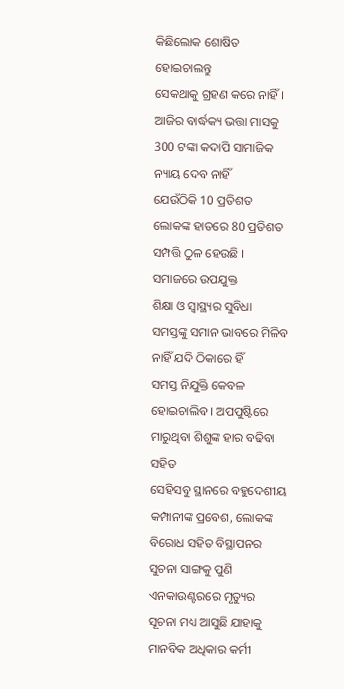କିଛିଲୋକ ଶୋଷିତ ହୋଇଚାଲନ୍ତୁ
ସେକଥାକୁ ଗ୍ରହଣ କରେ ନାହିଁ । ଆଜିର ବାର୍ଦ୍ଧକ୍ୟ ଭତ୍ତା ମାସକୁ 300 ଟଙ୍କା କଦାପି ସାମାଜିକ ନ୍ୟାୟ ଦେବ ନାହିଁ
ଯେଉଁଠିକି 10 ପ୍ରତିଶତ ଲୋକଙ୍କ ହାତରେ 80 ପ୍ରତିଶତ ସମ୍ପତ୍ତି ଠୁଳ ହେଉଛି । ସମାଜରେ ଉପଯୁକ୍ତ
ଶିକ୍ଷା ଓ ସ୍ୱାସ୍ଥ୍ୟର ସୁବିଧା ସମସ୍ତଙ୍କୁ ସମାନ ଭାବରେ ମିଳିବ ନାହିଁ ଯଦି ଠିକାରେ ହିଁ
ସମସ୍ତ ନିଯୁକ୍ତି କେବଳ ହୋଇଚାଲିବ । ଅପପୁଷ୍ଟିରେ ମାରୁଥିବା ଶିଶୁଙ୍କ ହାର ବଢିବା ସହିତ
ସେହିସବୁ ସ୍ଥାନରେ ବହୁଦେଶୀୟ କମ୍ପାନୀଙ୍କ ପ୍ରବେଶ, ଲୋକଙ୍କ ବିରୋଧ ସହିତ ବିସ୍ଥାପନର ସୁଚନା ସାଙ୍ଗକୁ ପୁଣି
ଏନକାଉଣ୍ଟରରେ ମୃତ୍ୟୁର ସୂଚନା ମଧ୍ୟ ଆସୁଛି ଯାହାକୁ ମାନବିକ ଅଧିକାର କର୍ମୀ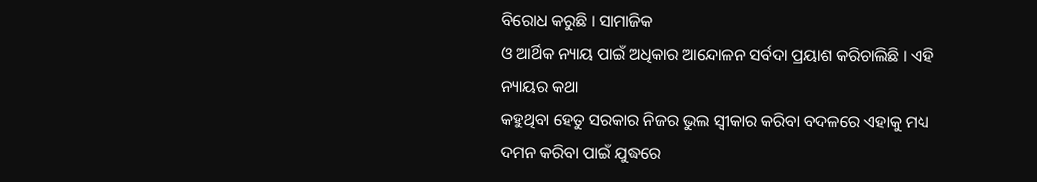ବିରୋଧ କରୁଛି । ସାମାଜିକ
ଓ ଆର୍ଥିକ ନ୍ୟାୟ ପାଇଁ ଅଧିକାର ଆନ୍ଦୋଳନ ସର୍ବଦା ପ୍ରୟାଶ କରିଚାଲିଛି । ଏହି ନ୍ୟାୟର କଥା
କହୁଥିବା ହେତୁ ସରକାର ନିଜର ଭୁଲ ସ୍ଵୀକାର କରିବା ବଦଳରେ ଏହାକୁ ମଧ୍ୟ ଦମନ କରିବା ପାଇଁ ଯୁଦ୍ଧରେ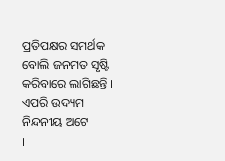ପ୍ରତିପକ୍ଷର ସମର୍ଥକ ବୋଲି ଜନମତ ସୃଷ୍ଟି କରିବାରେ ଲାଗିଛନ୍ତି । ଏପରି ଉଦ୍ୟମ ନିନ୍ଦନୀୟ ଅଟେ
।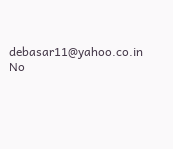debasar11@yahoo.co.in
No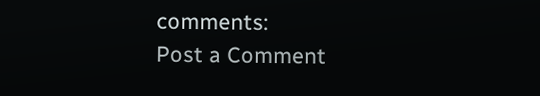comments:
Post a Comment